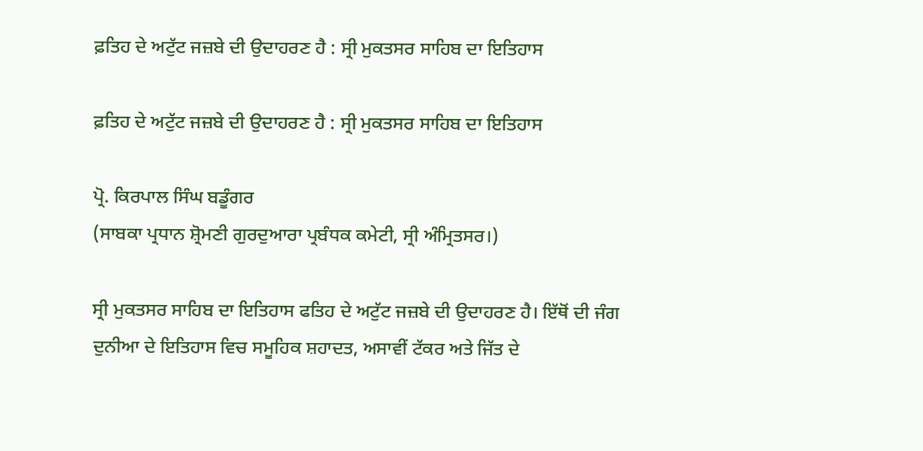ਫ਼ਤਿਹ ਦੇ ਅਟੁੱਟ ਜਜ਼ਬੇ ਦੀ ਉਦਾਹਰਣ ਹੈ : ਸ੍ਰੀ ਮੁਕਤਸਰ ਸਾਹਿਬ ਦਾ ਇਤਿਹਾਸ

ਫ਼ਤਿਹ ਦੇ ਅਟੁੱਟ ਜਜ਼ਬੇ ਦੀ ਉਦਾਹਰਣ ਹੈ : ਸ੍ਰੀ ਮੁਕਤਸਰ ਸਾਹਿਬ ਦਾ ਇਤਿਹਾਸ

ਪ੍ਰੋ. ਕਿਰਪਾਲ ਸਿੰਘ ਬਡੂੰਗਰ
(ਸਾਬਕਾ ਪ੍ਰਧਾਨ ਸ਼੍ਰੋਮਣੀ ਗੁਰਦੁਆਰਾ ਪ੍ਰਬੰਧਕ ਕਮੇਟੀ, ਸ੍ਰੀ ਅੰਮ੍ਰਿਤਸਰ।)

ਸ੍ਰੀ ਮੁਕਤਸਰ ਸਾਹਿਬ ਦਾ ਇਤਿਹਾਸ ਫਤਿਹ ਦੇ ਅਟੁੱਟ ਜਜ਼ਬੇ ਦੀ ਉਦਾਹਰਣ ਹੈ। ਇੱਥੋਂ ਦੀ ਜੰਗ ਦੁਨੀਆ ਦੇ ਇਤਿਹਾਸ ਵਿਚ ਸਮੂਹਿਕ ਸ਼ਹਾਦਤ, ਅਸਾਵੀਂ ਟੱਕਰ ਅਤੇ ਜਿੱਤ ਦੇ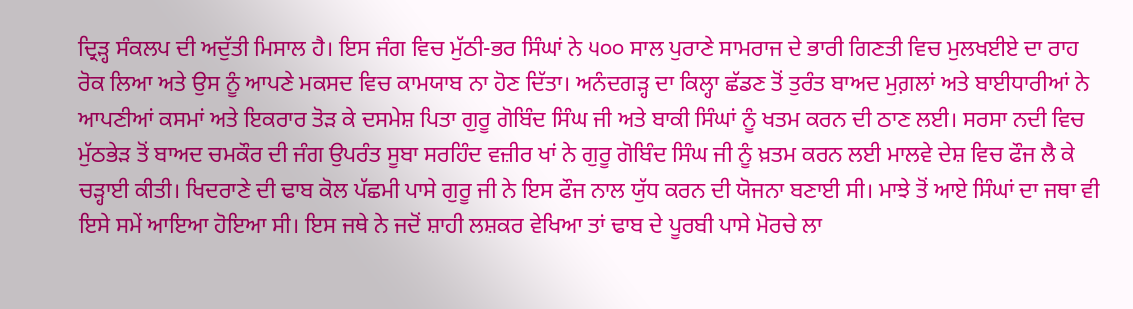ਦ੍ਰਿੜ੍ਹ ਸੰਕਲਪ ਦੀ ਅਦੁੱਤੀ ਮਿਸਾਲ ਹੈ। ਇਸ ਜੰਗ ਵਿਚ ਮੁੱਠੀ-ਭਰ ਸਿੰਘਾਂ ਨੇ ੫੦੦ ਸਾਲ ਪੁਰਾਣੇ ਸਾਮਰਾਜ ਦੇ ਭਾਰੀ ਗਿਣਤੀ ਵਿਚ ਮੁਲਖਈਏ ਦਾ ਰਾਹ ਰੋਕ ਲਿਆ ਅਤੇ ਉਸ ਨੂੰ ਆਪਣੇ ਮਕਸਦ ਵਿਚ ਕਾਮਯਾਬ ਨਾ ਹੋਣ ਦਿੱਤਾ। ਅਨੰਦਗੜ੍ਹ ਦਾ ਕਿਲ੍ਹਾ ਛੱਡਣ ਤੋਂ ਤੁਰੰਤ ਬਾਅਦ ਮੁਗ਼ਲਾਂ ਅਤੇ ਬਾਈਧਾਰੀਆਂ ਨੇ ਆਪਣੀਆਂ ਕਸਮਾਂ ਅਤੇ ਇਕਰਾਰ ਤੋੜ ਕੇ ਦਸਮੇਸ਼ ਪਿਤਾ ਗੁਰੂ ਗੋਬਿੰਦ ਸਿੰਘ ਜੀ ਅਤੇ ਬਾਕੀ ਸਿੰਘਾਂ ਨੂੰ ਖਤਮ ਕਰਨ ਦੀ ਠਾਣ ਲਈ। ਸਰਸਾ ਨਦੀ ਵਿਚ ਮੁੱਠਭੇੜ ਤੋਂ ਬਾਅਦ ਚਮਕੌਰ ਦੀ ਜੰਗ ਉਪਰੰਤ ਸੂਬਾ ਸਰਹਿੰਦ ਵਜ਼ੀਰ ਖਾਂ ਨੇ ਗੁਰੂ ਗੋਬਿੰਦ ਸਿੰਘ ਜੀ ਨੂੰ ਖ਼ਤਮ ਕਰਨ ਲਈ ਮਾਲਵੇ ਦੇਸ਼ ਵਿਚ ਫੌਜ ਲੈ ਕੇ ਚੜ੍ਹਾਈ ਕੀਤੀ। ਖਿਦਰਾਣੇ ਦੀ ਢਾਬ ਕੋਲ ਪੱਛਮੀ ਪਾਸੇ ਗੁਰੂ ਜੀ ਨੇ ਇਸ ਫੌਜ ਨਾਲ ਯੁੱਧ ਕਰਨ ਦੀ ਯੋਜਨਾ ਬਣਾਈ ਸੀ। ਮਾਝੇ ਤੋਂ ਆਏ ਸਿੰਘਾਂ ਦਾ ਜਥਾ ਵੀ ਇਸੇ ਸਮੇਂ ਆਇਆ ਹੋਇਆ ਸੀ। ਇਸ ਜਥੇ ਨੇ ਜਦੋਂ ਸ਼ਾਹੀ ਲਸ਼ਕਰ ਵੇਖਿਆ ਤਾਂ ਢਾਬ ਦੇ ਪੂਰਬੀ ਪਾਸੇ ਮੋਰਚੇ ਲਾ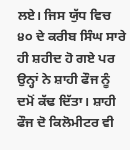ਲਏ। ਜਿਸ ਯੁੱਧ ਵਿਚ ੪੦ ਦੇ ਕਰੀਬ ਸਿੰਘ ਸਾਰੇ ਹੀ ਸ਼ਹੀਦ ਹੋ ਗਏ ਪਰ ਉਨ੍ਹਾਂ ਨੇ ਸ਼ਾਹੀ ਫੌਜ ਨੂੰ ਦਮੋਂ ਕੱਢ ਦਿੱਤਾ। ਸ਼ਾਹੀ ਫੌਜ ਦੋ ਕਿਲੋਮੀਟਰ ਵੀ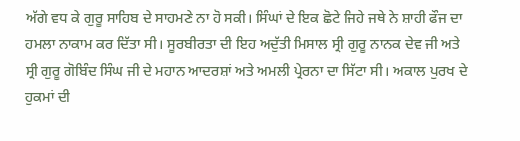ਅੱਗੇ ਵਧ ਕੇ ਗੁਰੂ ਸਾਹਿਬ ਦੇ ਸਾਹਮਣੇ ਨਾ ਹੋ ਸਕੀ। ਸਿੰਘਾਂ ਦੇ ਇਕ ਛੋਟੇ ਜਿਹੇ ਜਥੇ ਨੇ ਸ਼ਾਹੀ ਫੌਜ ਦਾ ਹਮਲਾ ਨਾਕਾਮ ਕਰ ਦਿੱਤਾ ਸੀ। ਸੂਰਬੀਰਤਾ ਦੀ ਇਹ ਅਦੁੱਤੀ ਮਿਸਾਲ ਸ੍ਰੀ ਗੁਰੂ ਨਾਨਕ ਦੇਵ ਜੀ ਅਤੇ ਸ੍ਰੀ ਗੁਰੂ ਗੋਬਿੰਦ ਸਿੰਘ ਜੀ ਦੇ ਮਹਾਨ ਆਦਰਸ਼ਾਂ ਅਤੇ ਅਮਲੀ ਪ੍ਰੇਰਨਾ ਦਾ ਸਿੱਟਾ ਸੀ। ਅਕਾਲ ਪੁਰਖ ਦੇ ਹੁਕਮਾਂ ਦੀ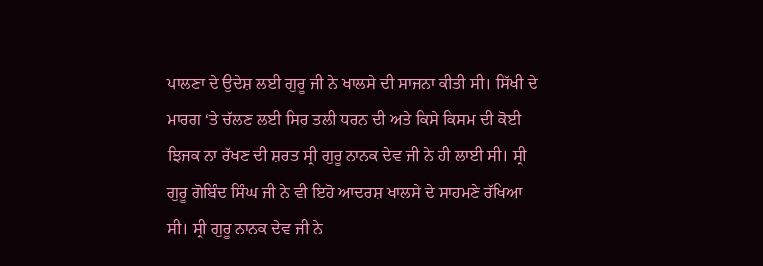ਪਾਲਣਾ ਦੇ ਉਦੇਸ਼ ਲਈ ਗੁਰੂ ਜੀ ਨੇ ਖਾਲਸੇ ਦੀ ਸਾਜਨਾ ਕੀਤੀ ਸੀ। ਸਿੱਖੀ ਦੇ ਮਾਰਗ ‘ਤੇ ਚੱਲਣ ਲਈ ਸਿਰ ਤਲੀ ਧਰਨ ਦੀ ਅਤੇ ਕਿਸੇ ਕਿਸਮ ਦੀ ਕੋਈ ਝਿਜਕ ਨਾ ਰੱਖਣ ਦੀ ਸ਼ਰਤ ਸ੍ਰੀ ਗੁਰੂ ਨਾਨਕ ਦੇਵ ਜੀ ਨੇ ਹੀ ਲਾਈ ਸੀ। ਸ੍ਰੀ ਗੁਰੂ ਗੋਬਿੰਦ ਸਿੰਘ ਜੀ ਨੇ ਵੀ ਇਹੋ ਆਦਰਸ਼ ਖਾਲਸੇ ਦੇ ਸਾਹਮਣੇ ਰੱਖਿਆ ਸੀ। ਸ੍ਰੀ ਗੁਰੂ ਨਾਨਕ ਦੇਵ ਜੀ ਨੇ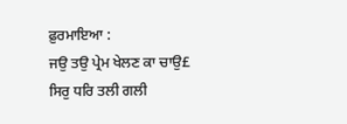ਫ਼ੁਰਮਾਇਆ :
ਜਉ ਤਉ ਪ੍ਰੇਮ ਖੇਲਣ ਕਾ ਚਾਉ£
ਸਿਰੁ ਧਰਿ ਤਲੀ ਗਲੀ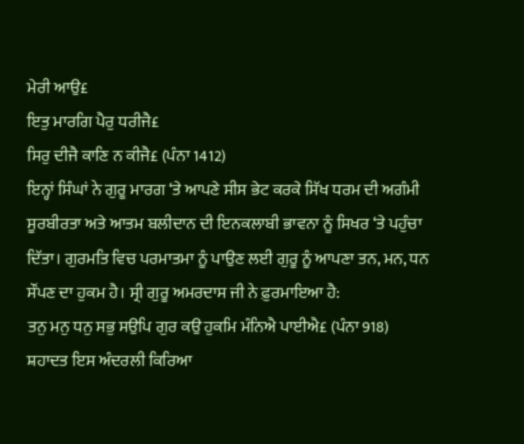ਮੇਰੀ ਆਉ£
ਇਤੁ ਮਾਰਗਿ ਪੈਰੁ ਧਰੀਜੈ£
ਸਿਰੁ ਦੀਜੈ ਕਾਣਿ ਨ ਕੀਜੈ£ (ਪੰਨਾ 1412)
ਇਨ੍ਹਾਂ ਸਿੰਘਾਂ ਨੇ ਗੁਰੂ ਮਾਰਗ ‘ਤੇ ਆਪਣੇ ਸੀਸ ਭੇਟ ਕਰਕੇ ਸਿੱਖ ਧਰਮ ਦੀ ਅਗੰਮੀ ਸੂਰਬੀਰਤਾ ਅਤੇ ਆਤਮ ਬਲੀਦਾਨ ਦੀ ਇਨਕਲਾਬੀ ਭਾਵਨਾ ਨੂੰ ਸਿਖਰ ‘ਤੇ ਪਹੁੰਚਾ ਦਿੱਤਾ। ਗੁਰਮਤਿ ਵਿਚ ਪਰਮਾਤਮਾ ਨੂੰ ਪਾਉਣ ਲਈ ਗੁਰੂ ਨੂੰ ਆਪਣਾ ਤਨ, ਮਨ, ਧਨ ਸੌਂਪਣ ਦਾ ਹੁਕਮ ਹੈ। ਸ੍ਰੀ ਗੁਰੂ ਅਮਰਦਾਸ ਜੀ ਨੇ ਫ਼ੁਰਮਾਇਆ ਹੈ:
ਤਨੁ ਮਨੁ ਧਨੁ ਸਭੁ ਸਉਪਿ ਗੁਰ ਕਉ ਹੁਕਮਿ ਮੰਨਿਐ ਪਾਈਐ£ (ਪੰਨਾ 918)
ਸ਼ਹਾਦਤ ਇਸ ਅੰਦਰਲੀ ਕਿਰਿਆ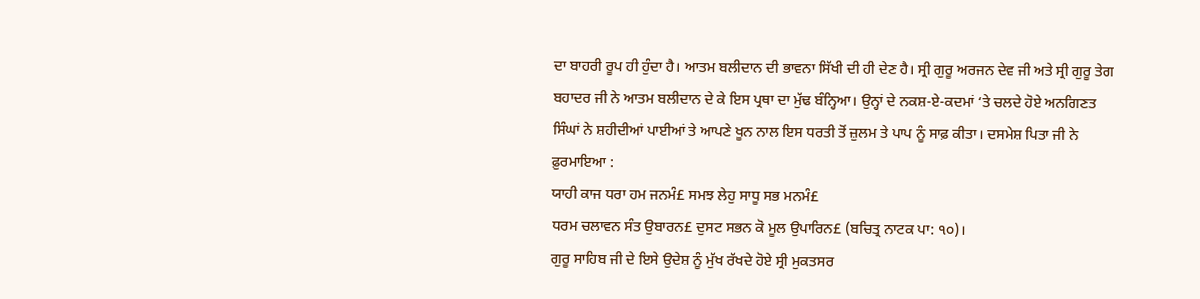ਦਾ ਬਾਹਰੀ ਰੂਪ ਹੀ ਹੁੰਦਾ ਹੈ। ਆਤਮ ਬਲੀਦਾਨ ਦੀ ਭਾਵਨਾ ਸਿੱਖੀ ਦੀ ਹੀ ਦੇਣ ਹੈ। ਸ੍ਰੀ ਗੁਰੂ ਅਰਜਨ ਦੇਵ ਜੀ ਅਤੇ ਸ੍ਰੀ ਗੁਰੂ ਤੇਗ ਬਹਾਦਰ ਜੀ ਨੇ ਆਤਮ ਬਲੀਦਾਨ ਦੇ ਕੇ ਇਸ ਪ੍ਰਥਾ ਦਾ ਮੁੱਢ ਬੰਨ੍ਹਿਆ। ਉਨ੍ਹਾਂ ਦੇ ਨਕਸ਼-ਏ-ਕਦਮਾਂ ‘ਤੇ ਚਲਦੇ ਹੋਏ ਅਨਗਿਣਤ ਸਿੰਘਾਂ ਨੇ ਸ਼ਹੀਦੀਆਂ ਪਾਈਆਂ ਤੇ ਆਪਣੇ ਖੂਨ ਨਾਲ ਇਸ ਧਰਤੀ ਤੋਂ ਜ਼ੁਲਮ ਤੇ ਪਾਪ ਨੂੰ ਸਾਫ਼ ਕੀਤਾ। ਦਸਮੇਸ਼ ਪਿਤਾ ਜੀ ਨੇ ਫ਼ੁਰਮਾਇਆ :
ਯਾਹੀ ਕਾਜ ਧਰਾ ਹਮ ਜਨਮੰ£ ਸਮਝ ਲੇਹੁ ਸਾਧੂ ਸਭ ਮਨਮੰ£
ਧਰਮ ਚਲਾਵਨ ਸੰਤ ਉਬਾਰਨ£ ਦੁਸਟ ਸਭਨ ਕੋ ਮੂਲ ਉਪਾਰਿਨ£ (ਬਚਿਤ੍ਰ ਨਾਟਕ ਪਾ: ੧੦)।
ਗੁਰੂ ਸਾਹਿਬ ਜੀ ਦੇ ਇਸੇ ਉਦੇਸ਼ ਨੂੰ ਮੁੱਖ ਰੱਖਦੇ ਹੋਏ ਸ੍ਰੀ ਮੁਕਤਸਰ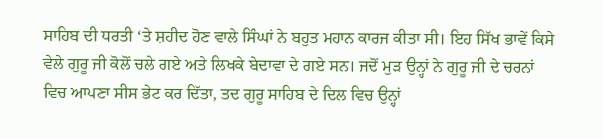ਸਾਹਿਬ ਦੀ ਧਰਤੀ ‘ਤੇ ਸ਼ਹੀਦ ਹੋਣ ਵਾਲੇ ਸਿੰਘਾਂ ਨੇ ਬਹੁਤ ਮਹਾਨ ਕਾਰਜ ਕੀਤਾ ਸੀ। ਇਹ ਸਿੱਖ ਭਾਵੇਂ ਕਿਸੇ ਵੇਲੇ ਗੁਰੂ ਜੀ ਕੋਲੋਂ ਚਲੇ ਗਏ ਅਤੇ ਲਿਖਕੇ ਬੇਦਾਵਾ ਦੇ ਗਏ ਸਨ। ਜਦੋਂ ਮੁੜ ਉਨ੍ਹਾਂ ਨੇ ਗੁਰੂ ਜੀ ਦੇ ਚਰਨਾਂ ਵਿਚ ਆਪਣਾ ਸੀਸ ਭੇਟ ਕਰ ਦਿੱਤਾ, ਤਦ ਗੁਰੂ ਸਾਹਿਬ ਦੇ ਦਿਲ ਵਿਚ ਉਨ੍ਹਾਂ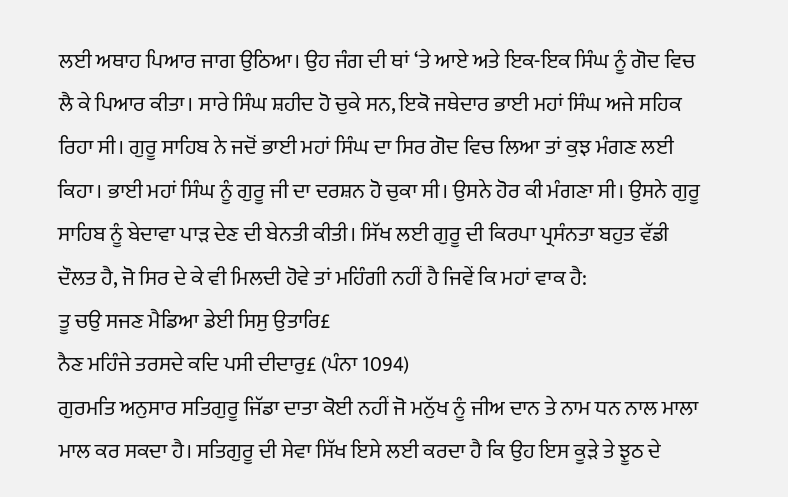ਲਈ ਅਥਾਹ ਪਿਆਰ ਜਾਗ ਉਠਿਆ। ਉਹ ਜੰਗ ਦੀ ਥਾਂ ‘ਤੇ ਆਏ ਅਤੇ ਇਕ-ਇਕ ਸਿੰਘ ਨੂੰ ਗੋਦ ਵਿਚ ਲੈ ਕੇ ਪਿਆਰ ਕੀਤਾ। ਸਾਰੇ ਸਿੰਘ ਸ਼ਹੀਦ ਹੋ ਚੁਕੇ ਸਨ, ਇਕੋ ਜਥੇਦਾਰ ਭਾਈ ਮਹਾਂ ਸਿੰਘ ਅਜੇ ਸਹਿਕ ਰਿਹਾ ਸੀ। ਗੁਰੂ ਸਾਹਿਬ ਨੇ ਜਦੋਂ ਭਾਈ ਮਹਾਂ ਸਿੰਘ ਦਾ ਸਿਰ ਗੋਦ ਵਿਚ ਲਿਆ ਤਾਂ ਕੁਝ ਮੰਗਣ ਲਈ ਕਿਹਾ। ਭਾਈ ਮਹਾਂ ਸਿੰਘ ਨੂੰ ਗੁਰੂ ਜੀ ਦਾ ਦਰਸ਼ਨ ਹੋ ਚੁਕਾ ਸੀ। ਉਸਨੇ ਹੋਰ ਕੀ ਮੰਗਣਾ ਸੀ। ਉਸਨੇ ਗੁਰੂ ਸਾਹਿਬ ਨੂੰ ਬੇਦਾਵਾ ਪਾੜ ਦੇਣ ਦੀ ਬੇਨਤੀ ਕੀਤੀ। ਸਿੱਖ ਲਈ ਗੁਰੂ ਦੀ ਕਿਰਪਾ ਪ੍ਰਸੰਨਤਾ ਬਹੁਤ ਵੱਡੀ ਦੌਲਤ ਹੈ, ਜੋ ਸਿਰ ਦੇ ਕੇ ਵੀ ਮਿਲਦੀ ਹੋਵੇ ਤਾਂ ਮਹਿੰਗੀ ਨਹੀਂ ਹੈ ਜਿਵੇਂ ਕਿ ਮਹਾਂ ਵਾਕ ਹੈ:
ਤੂ ਚਉ ਸਜਣ ਮੈਡਿਆ ਡੇਈ ਸਿਸੁ ਉਤਾਰਿ£
ਨੈਣ ਮਹਿੰਜੇ ਤਰਸਦੇ ਕਦਿ ਪਸੀ ਦੀਦਾਰੁ£ (ਪੰਨਾ 1094)
ਗੁਰਮਤਿ ਅਨੁਸਾਰ ਸਤਿਗੁਰੂ ਜਿੱਡਾ ਦਾਤਾ ਕੋਈ ਨਹੀਂ ਜੋ ਮਨੁੱਖ ਨੂੰ ਜੀਅ ਦਾਨ ਤੇ ਨਾਮ ਧਨ ਨਾਲ ਮਾਲਾ ਮਾਲ ਕਰ ਸਕਦਾ ਹੈ। ਸਤਿਗੁਰੂ ਦੀ ਸੇਵਾ ਸਿੱਖ ਇਸੇ ਲਈ ਕਰਦਾ ਹੈ ਕਿ ਉਹ ਇਸ ਕੂੜੇ ਤੇ ਝੂਠ ਦੇ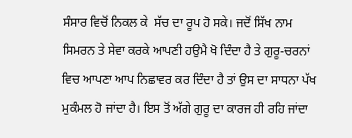ਸੰਸਾਰ ਵਿਚੋਂ ਨਿਕਲ ਕੇ  ਸੱਚ ਦਾ ਰੂਪ ਹੋ ਸਕੇ। ਜਦੋਂ ਸਿੱਖ ਨਾਮ ਸਿਮਰਨ ਤੇ ਸੇਵਾ ਕਰਕੇ ਆਪਣੀ ਹਉਮੈ ਖੋ ਦਿੰਦਾ ਹੈ ਤੇ ਗੁਰੂ-ਚਰਨਾਂ ਵਿਚ ਆਪਣਾ ਆਪ ਨਿਛਾਵਰ ਕਰ ਦਿੰਦਾ ਹੈ ਤਾਂ ਉਸ ਦਾ ਸਾਧਨਾ ਪੱਖ ਮੁਕੰਮਲ ਹੋ ਜਾਂਦਾ ਹੈ। ਇਸ ਤੋਂ ਅੱਗੇ ਗੁਰੂ ਦਾ ਕਾਰਜ ਹੀ ਰਹਿ ਜਾਂਦਾ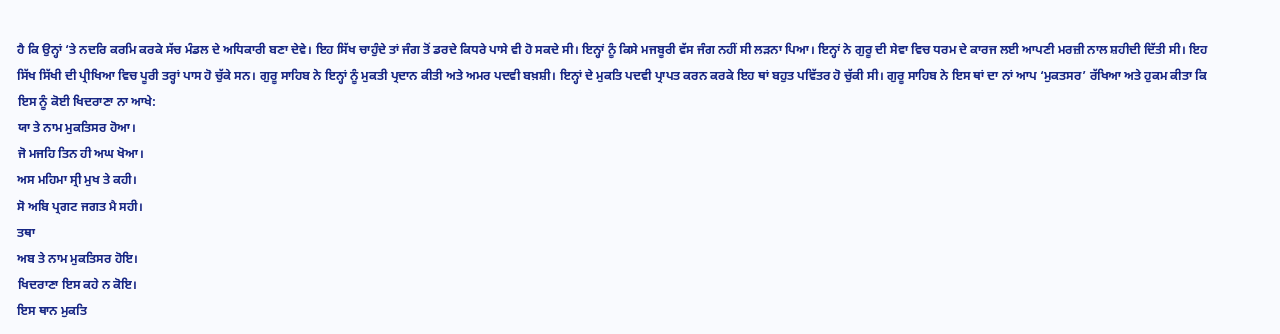ਹੈ ਕਿ ਉਨ੍ਹਾਂ ‘ਤੇ ਨਦਰਿ ਕਰਮਿ ਕਰਕੇ ਸੱਚ ਮੰਡਲ ਦੇ ਅਧਿਕਾਰੀ ਬਣਾ ਦੇਵੇ। ਇਹ ਸਿੱਖ ਚਾਹੁੰਦੇ ਤਾਂ ਜੰਗ ਤੋਂ ਡਰਦੇ ਕਿਧਰੇ ਪਾਸੇ ਵੀ ਹੋ ਸਕਦੇ ਸੀ। ਇਨ੍ਹਾਂ ਨੂੰ ਕਿਸੇ ਮਜਬੂਰੀ ਵੱਸ ਜੰਗ ਨਹੀਂ ਸੀ ਲੜਨਾ ਪਿਆ। ਇਨ੍ਹਾਂ ਨੇ ਗੁਰੂ ਦੀ ਸੇਵਾ ਵਿਚ ਧਰਮ ਦੇ ਕਾਰਜ ਲਈ ਆਪਣੀ ਮਰਜ਼ੀ ਨਾਲ ਸ਼ਹੀਦੀ ਦਿੱਤੀ ਸੀ। ਇਹ ਸਿੱਖ ਸਿੱਖੀ ਦੀ ਪ੍ਰੀਖਿਆ ਵਿਚ ਪੂਰੀ ਤਰ੍ਹਾਂ ਪਾਸ ਹੋ ਚੁੱਕੇ ਸਨ। ਗੁਰੂ ਸਾਹਿਬ ਨੇ ਇਨ੍ਹਾਂ ਨੂੰ ਮੁਕਤੀ ਪ੍ਰਦਾਨ ਕੀਤੀ ਅਤੇ ਅਮਰ ਪਦਵੀ ਬਖ਼ਸ਼ੀ। ਇਨ੍ਹਾਂ ਦੇ ਮੁਕਤਿ ਪਦਵੀ ਪ੍ਰਾਪਤ ਕਰਨ ਕਰਕੇ ਇਹ ਥਾਂ ਬਹੁਤ ਪਵਿੱਤਰ ਹੋ ਚੁੱਕੀ ਸੀ। ਗੁਰੂ ਸਾਹਿਬ ਨੇ ਇਸ ਥਾਂ ਦਾ ਨਾਂ ਆਪ ‘ਮੁਕਤਸਰ’ ਰੱਖਿਆ ਅਤੇ ਹੁਕਮ ਕੀਤਾ ਕਿ ਇਸ ਨੂੰ ਕੋਈ ਖਿਦਰਾਣਾ ਨਾ ਆਖੇ:
ਯਾ ਤੇ ਨਾਮ ਮੁਕਤਿਸਰ ਹੋਆ।
ਜੋ ਮਜਹਿ ਤਿਨ ਹੀ ਅਘ ਖੋਆ।
ਅਸ ਮਹਿਮਾ ਸ੍ਰੀ ਮੁਖ ਤੇ ਕਹੀ।
ਸੋ ਅਬਿ ਪ੍ਰਗਟ ਜਗਤ ਮੈ ਸਹੀ।
ਤਥਾ
ਅਬ ਤੇ ਨਾਮ ਮੁਕਤਿਸਰ ਹੋਇ।
ਖਿਦਰਾਣਾ ਇਸ ਕਹੇ ਨ ਕੋਇ।
ਇਸ ਥਾਨ ਮੁਕਤਿ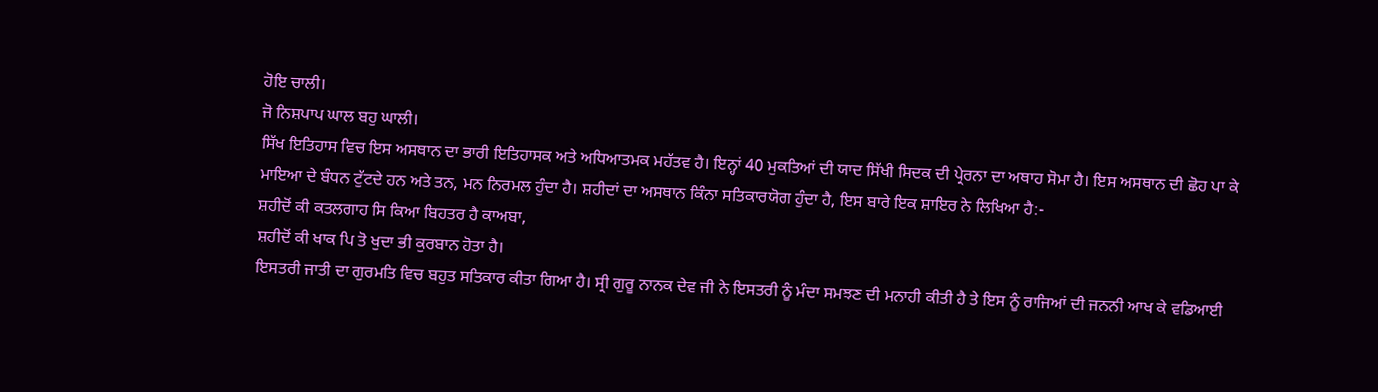ਹੋਇ ਚਾਲੀ।
ਜੋ ਨਿਸ਼ਪਾਪ ਘਾਲ ਬਹੁ ਘਾਲੀ।
ਸਿੱਖ ਇਤਿਹਾਸ ਵਿਚ ਇਸ ਅਸਥਾਨ ਦਾ ਭਾਰੀ ਇਤਿਹਾਸਕ ਅਤੇ ਅਧਿਆਤਮਕ ਮਹੱਤਵ ਹੈ। ਇਨ੍ਹਾਂ 40 ਮੁਕਤਿਆਂ ਦੀ ਯਾਦ ਸਿੱਖੀ ਸਿਦਕ ਦੀ ਪ੍ਰੇਰਨਾ ਦਾ ਅਥਾਹ ਸੋਮਾ ਹੈ। ਇਸ ਅਸਥਾਨ ਦੀ ਛੋਹ ਪਾ ਕੇ ਮਾਇਆ ਦੇ ਬੰਧਨ ਟੁੱਟਦੇ ਹਨ ਅਤੇ ਤਨ, ਮਨ ਨਿਰਮਲ ਹੁੰਦਾ ਹੈ। ਸ਼ਹੀਦਾਂ ਦਾ ਅਸਥਾਨ ਕਿੰਨਾ ਸਤਿਕਾਰਯੋਗ ਹੁੰਦਾ ਹੈ, ਇਸ ਬਾਰੇ ਇਕ ਸ਼ਾਇਰ ਨੇ ਲਿਖਿਆ ਹੈ:-
ਸ਼ਹੀਦੋਂ ਕੀ ਕਤਲਗਾਹ ਸਿ ਕਿਆ ਬਿਹਤਰ ਹੈ ਕਾਅਬਾ,
ਸ਼ਹੀਦੋਂ ਕੀ ਖਾਕ ਪਿ ਤੋ ਖੁਦਾ ਭੀ ਕੁਰਬਾਨ ਹੋਤਾ ਹੈ।
ਇਸਤਰੀ ਜਾਤੀ ਦਾ ਗੁਰਮਤਿ ਵਿਚ ਬਹੁਤ ਸਤਿਕਾਰ ਕੀਤਾ ਗਿਆ ਹੈ। ਸ੍ਰੀ ਗੁਰੂ ਨਾਨਕ ਦੇਵ ਜੀ ਨੇ ਇਸਤਰੀ ਨੂੰ ਮੰਦਾ ਸਮਝਣ ਦੀ ਮਨਾਹੀ ਕੀਤੀ ਹੈ ਤੇ ਇਸ ਨੂੰ ਰਾਜਿਆਂ ਦੀ ਜਨਨੀ ਆਖ ਕੇ ਵਡਿਆਈ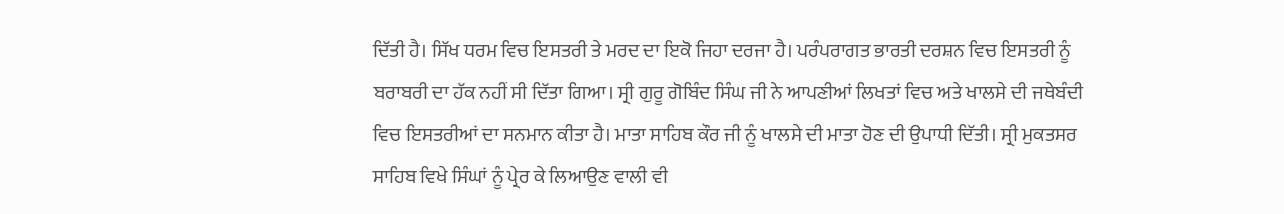ਦਿੱਤੀ ਹੈ। ਸਿੱਖ ਧਰਮ ਵਿਚ ਇਸਤਰੀ ਤੇ ਮਰਦ ਦਾ ਇਕੋ ਜਿਹਾ ਦਰਜਾ ਹੈ। ਪਰੰਪਰਾਗਤ ਭਾਰਤੀ ਦਰਸ਼ਨ ਵਿਚ ਇਸਤਰੀ ਨੂੰ ਬਰਾਬਰੀ ਦਾ ਹੱਕ ਨਹੀਂ ਸੀ ਦਿੱਤਾ ਗਿਆ। ਸ੍ਰੀ ਗੁਰੂ ਗੋਬਿੰਦ ਸਿੰਘ ਜੀ ਨੇ ਆਪਣੀਆਂ ਲਿਖਤਾਂ ਵਿਚ ਅਤੇ ਖਾਲਸੇ ਦੀ ਜਥੇਬੰਦੀ ਵਿਚ ਇਸਤਰੀਆਂ ਦਾ ਸਨਮਾਨ ਕੀਤਾ ਹੈ। ਮਾਤਾ ਸਾਹਿਬ ਕੌਰ ਜੀ ਨੂੰ ਖਾਲਸੇ ਦੀ ਮਾਤਾ ਹੋਣ ਦੀ ਉਪਾਧੀ ਦਿੱਤੀ। ਸ੍ਰੀ ਮੁਕਤਸਰ ਸਾਹਿਬ ਵਿਖੇ ਸਿੰਘਾਂ ਨੂੰ ਪ੍ਰੇਰ ਕੇ ਲਿਆਉਣ ਵਾਲੀ ਵੀ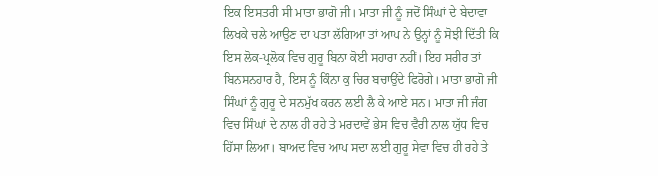ਇਕ ਇਸਤਰੀ ਸੀ ਮਾਤਾ ਭਾਗੋ ਜੀ। ਮਾਤਾ ਜੀ ਨੂੰ ਜਦੋਂ ਸਿੰਘਾਂ ਦੇ ਬੇਦਾਵਾ ਲਿਖਕੇ ਚਲੇ ਆਉਣ ਦਾ ਪਤਾ ਲੱਗਿਆ ਤਾਂ ਆਪ ਨੇ ਉਨ੍ਹਾਂ ਨੂੰ ਸੋਝੀ ਦਿੱਤੀ ਕਿ ਇਸ ਲੋਕ-ਪ੍ਰਲੋਕ ਵਿਚ ਗੁਰੂ ਬਿਨਾ ਕੋਈ ਸਹਾਰਾ ਨਹੀਂ। ਇਹ ਸਰੀਰ ਤਾਂ ਬਿਨਸਨਹਾਰ ਹੈ, ਇਸ ਨੂੰ ਕਿੰਨਾ ਕੁ ਚਿਰ ਬਚਾਉਂਦੇ ਫਿਰੋਗੇ। ਮਾਤਾ ਭਾਗੋ ਜੀ ਸਿੰਘਾਂ ਨੂੰ ਗੁਰੂ ਦੇ ਸਨਮੁੱਖ ਕਰਨ ਲਈ ਲੈ ਕੇ ਆਏ ਸਨ। ਮਾਤਾ ਜੀ ਜੰਗ ਵਿਚ ਸਿੰਘਾਂ ਦੇ ਨਾਲ ਹੀ ਰਹੇ ਤੇ ਮਰਦਾਵੇਂ ਭੇਸ ਵਿਚ ਵੈਰੀ ਨਾਲ ਯੁੱਧ ਵਿਚ ਹਿੱਸਾ ਲਿਆ। ਬਾਅਦ ਵਿਚ ਆਪ ਸਦਾ ਲਈ ਗੁਰੂ ਸੇਵਾ ਵਿਚ ਹੀ ਰਹੇ ਤੇ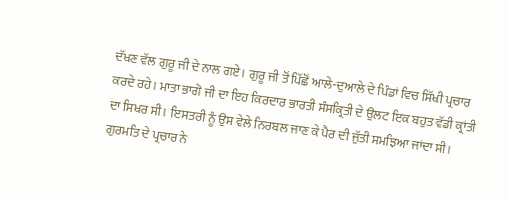ਦੱਖਣ ਵੱਲ ਗੁਰੂ ਜੀ ਦੇ ਨਾਲ ਗਏ। ਗੁਰੂ ਜੀ ਤੋਂ ਪਿੱਛੋਂ ਆਲੇ-ਦੁਆਲੇ ਦੇ ਪਿੰਡਾਂ ਵਿਚ ਸਿੱਖੀ ਪ੍ਰਚਾਰ ਕਰਦੇ ਰਹੇ। ਮਾਤਾ ਭਾਗੋ ਜੀ ਦਾ ਇਹ ਕਿਰਦਾਰ ਭਾਰਤੀ ਸੰਸਕ੍ਰਿਤੀ ਦੇ ਉਲਟ ਇਕ ਬਹੁਤ ਵੱਡੀ ਕ੍ਰਾਂਤੀ ਦਾ ਸਿਖਰ ਸੀ। ਇਸਤਰੀ ਨੂੰ ਉਸ ਵੇਲੇ ਨਿਰਬਲ ਜਾਣ ਕੇ ਪੈਰ ਦੀ ਜੁੱਤੀ ਸਮਝਿਆ ਜਾਂਦਾ ਸੀ। ਗੁਰਮਤਿ ਦੇ ਪ੍ਰਚਾਰ ਨੇ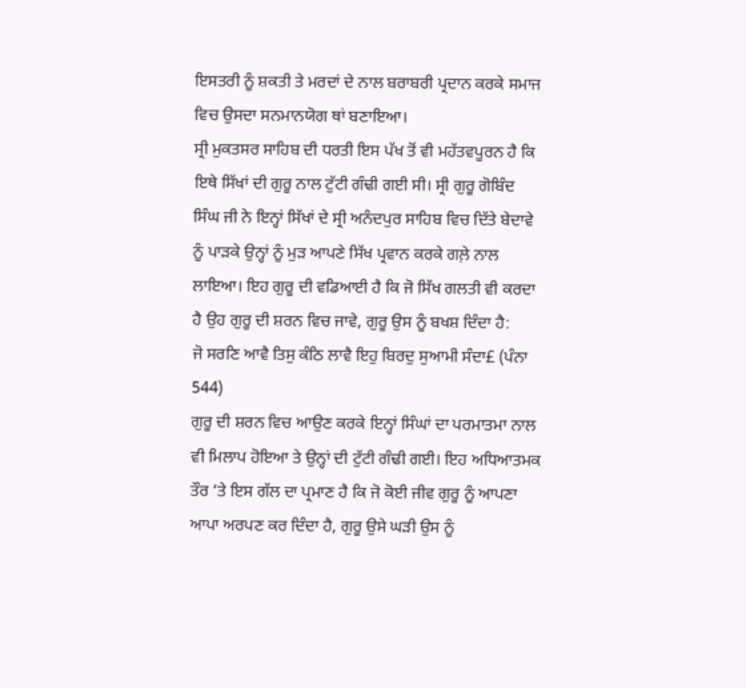ਇਸਤਰੀ ਨੂੰ ਸ਼ਕਤੀ ਤੇ ਮਰਦਾਂ ਦੇ ਨਾਲ ਬਰਾਬਰੀ ਪ੍ਰਦਾਨ ਕਰਕੇ ਸਮਾਜ ਵਿਚ ਉਸਦਾ ਸਨਮਾਨਯੋਗ ਥਾਂ ਬਣਾਇਆ।
ਸ੍ਰੀ ਮੁਕਤਸਰ ਸਾਹਿਬ ਦੀ ਧਰਤੀ ਇਸ ਪੱਖ ਤੋਂ ਵੀ ਮਹੱਤਵਪੂਰਨ ਹੈ ਕਿ ਇਥੇ ਸਿੱਖਾਂ ਦੀ ਗੁਰੂ ਨਾਲ ਟੁੱਟੀ ਗੰਢੀ ਗਈ ਸੀ। ਸ੍ਰੀ ਗੁਰੂ ਗੋਬਿੰਦ ਸਿੰਘ ਜੀ ਨੇ ਇਨ੍ਹਾਂ ਸਿੱਖਾਂ ਦੇ ਸ੍ਰੀ ਅਨੰਦਪੁਰ ਸਾਹਿਬ ਵਿਚ ਦਿੱਤੇ ਬੇਦਾਵੇ ਨੂੰ ਪਾੜਕੇ ਉਨ੍ਹਾਂ ਨੂੰ ਮੁੜ ਆਪਣੇ ਸਿੱਖ ਪ੍ਰਵਾਨ ਕਰਕੇ ਗਲ਼ੇ ਨਾਲ ਲਾਇਆ। ਇਹ ਗੁਰੂ ਦੀ ਵਡਿਆਈ ਹੈ ਕਿ ਜੋ ਸਿੱਖ ਗਲਤੀ ਵੀ ਕਰਦਾ ਹੈ ਉਹ ਗੁਰੂ ਦੀ ਸ਼ਰਨ ਵਿਚ ਜਾਵੇ, ਗੁਰੂ ਉਸ ਨੂੰ ਬਖਸ਼ ਦਿੰਦਾ ਹੈ:
ਜੋ ਸਰਣਿ ਆਵੈ ਤਿਸੁ ਕੰਠਿ ਲਾਵੈ ਇਹੁ ਬਿਰਦੁ ਸੁਆਮੀ ਸੰਦਾ£ (ਪੰਨਾ 544)
ਗੁਰੂ ਦੀ ਸ਼ਰਨ ਵਿਚ ਆਉਣ ਕਰਕੇ ਇਨ੍ਹਾਂ ਸਿੰਘਾਂ ਦਾ ਪਰਮਾਤਮਾ ਨਾਲ ਵੀ ਮਿਲਾਪ ਹੋਇਆ ਤੇ ਉਨ੍ਹਾਂ ਦੀ ਟੁੱਟੀ ਗੰਢੀ ਗਈ। ਇਹ ਅਧਿਆਤਮਕ ਤੌਰ ‘ਤੇ ਇਸ ਗੱਲ ਦਾ ਪ੍ਰਮਾਣ ਹੈ ਕਿ ਜੋ ਕੋਈ ਜੀਵ ਗੁਰੂ ਨੂੰ ਆਪਣਾ ਆਪਾ ਅਰਪਣ ਕਰ ਦਿੰਦਾ ਹੈ, ਗੁਰੂ ਉਸੇ ਘੜੀ ਉਸ ਨੂੰ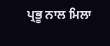ਪ੍ਰਭੂ ਨਾਲ ਮਿਲਾ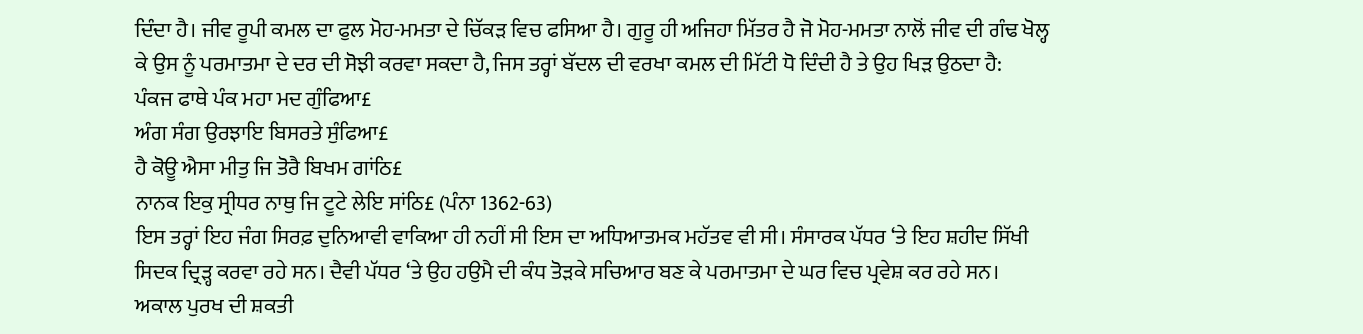ਦਿੰਦਾ ਹੈ। ਜੀਵ ਰੂਪੀ ਕਮਲ ਦਾ ਫੁਲ ਮੋਹ-ਮਮਤਾ ਦੇ ਚਿੱਕੜ ਵਿਚ ਫਸਿਆ ਹੈ। ਗੁਰੂ ਹੀ ਅਜਿਹਾ ਮਿੱਤਰ ਹੈ ਜੋ ਮੋਹ-ਮਮਤਾ ਨਾਲੋਂ ਜੀਵ ਦੀ ਗੰਢ ਖੋਲ੍ਹ ਕੇ ਉਸ ਨੂੰ ਪਰਮਾਤਮਾ ਦੇ ਦਰ ਦੀ ਸੋਝੀ ਕਰਵਾ ਸਕਦਾ ਹੈ, ਜਿਸ ਤਰ੍ਹਾਂ ਬੱਦਲ ਦੀ ਵਰਖਾ ਕਮਲ ਦੀ ਮਿੱਟੀ ਧੋ ਦਿੰਦੀ ਹੈ ਤੇ ਉਹ ਖਿੜ ਉਠਦਾ ਹੈ:
ਪੰਕਜ ਫਾਥੇ ਪੰਕ ਮਹਾ ਮਦ ਗੁੰਫਿਆ£
ਅੰਗ ਸੰਗ ਉਰਝਾਇ ਬਿਸਰਤੇ ਸੁੰਫਿਆ£
ਹੈ ਕੋਊ ਐਸਾ ਮੀਤੁ ਜਿ ਤੋਰੈ ਬਿਖਮ ਗਾਂਠਿ£
ਨਾਨਕ ਇਕੁ ਸ੍ਰੀਧਰ ਨਾਥੁ ਜਿ ਟੂਟੇ ਲੇਇ ਸਾਂਠਿ£ (ਪੰਨਾ 1362-63)
ਇਸ ਤਰ੍ਹਾਂ ਇਹ ਜੰਗ ਸਿਰਫ਼ ਦੁਨਿਆਵੀ ਵਾਕਿਆ ਹੀ ਨਹੀਂ ਸੀ ਇਸ ਦਾ ਅਧਿਆਤਮਕ ਮਹੱਤਵ ਵੀ ਸੀ। ਸੰਸਾਰਕ ਪੱਧਰ ‘ਤੇ ਇਹ ਸ਼ਹੀਦ ਸਿੱਖੀ ਸਿਦਕ ਦ੍ਰਿੜ੍ਹ ਕਰਵਾ ਰਹੇ ਸਨ। ਦੈਵੀ ਪੱਧਰ ‘ਤੇ ਉਹ ਹਉਮੈ ਦੀ ਕੰਧ ਤੋੜਕੇ ਸਚਿਆਰ ਬਣ ਕੇ ਪਰਮਾਤਮਾ ਦੇ ਘਰ ਵਿਚ ਪ੍ਰਵੇਸ਼ ਕਰ ਰਹੇ ਸਨ।
ਅਕਾਲ ਪੁਰਖ ਦੀ ਸ਼ਕਤੀ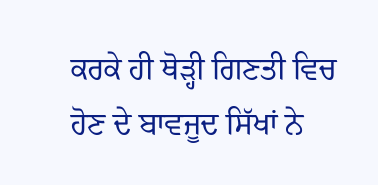ਕਰਕੇ ਹੀ ਥੋੜ੍ਹੀ ਗਿਣਤੀ ਵਿਚ ਹੋਣ ਦੇ ਬਾਵਜੂਦ ਸਿੱਖਾਂ ਨੇ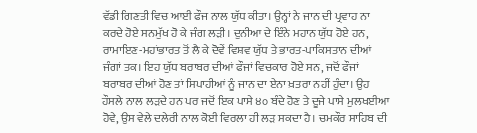ਵੱਡੀ ਗਿਣਤੀ ਵਿਚ ਆਈ ਫੌਜ ਨਾਲ ਯੁੱਧ ਕੀਤਾ। ਉਨ੍ਹਾਂ ਨੇ ਜਾਨ ਦੀ ਪ੍ਰਵਾਹ ਨਾ ਕਰਦੇ ਹੋਏ ਸਨਮੁੱਖ ਹੋ ਕੇ ਜੰਗ ਲੜੀ। ਦੁਨੀਆ ਦੇ ਇੰਨੇ ਮਹਾਨ ਯੁੱਧ ਹੋਏ ਹਨ, ਰਾਮਾਇਣ-ਮਹਾਂਭਾਰਤ ਤੋਂ ਲੈ ਕੇ ਦੋਵੇਂ ਵਿਸ਼ਵ ਯੁੱਧ ਤੇ ਭਾਰਤ-ਪਾਕਿਸਤਾਨ ਦੀਆਂ ਜੰਗਾਂ ਤਕ। ਇਹ ਯੁੱਧ ਬਰਾਬਰ ਦੀਆਂ ਫੌਜਾਂ ਵਿਚਕਾਰ ਹੋਏ ਸਨ, ਜਦੋਂ ਫੌਜਾਂ ਬਰਾਬਰ ਦੀਆਂ ਹੋਣ ਤਾਂ ਸਿਪਾਹੀਆਂ ਨੂੰ ਜਾਨ ਦਾ ਏਨਾ ਖ਼ਤਰਾ ਨਹੀਂ ਹੁੰਦਾ। ਉਹ ਹੌਸਲੇ ਨਾਲ ਲੜਦੇ ਹਨ ਪਰ ਜਦੋਂ ਇਕ ਪਾਸੇ ੪੦ ਬੰਦੇ ਹੋਣ ਤੇ ਦੂਜੇ ਪਾਸੇ ਮੁਲਖਈਆ ਹੋਵੇ, ਉਸ ਵੇਲੇ ਦਲੇਰੀ ਨਾਲ ਕੋਈ ਵਿਰਲਾ ਹੀ ਲੜ ਸਕਦਾ ਹੈ। ਚਮਕੌਰ ਸਾਹਿਬ ਦੀ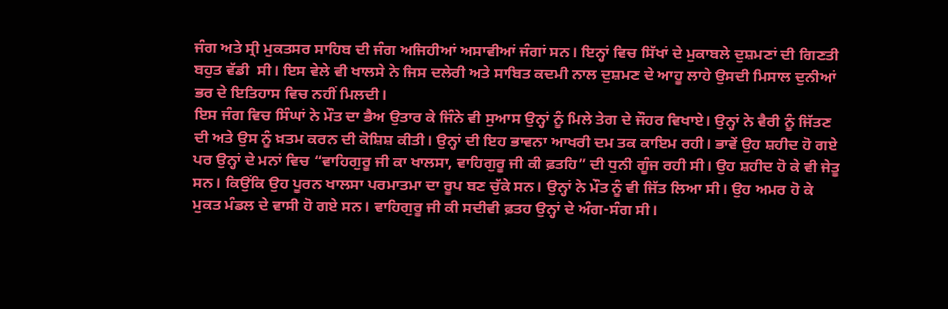ਜੰਗ ਅਤੇ ਸ੍ਰੀ ਮੁਕਤਸਰ ਸਾਹਿਬ ਦੀ ਜੰਗ ਅਜਿਹੀਆਂ ਅਸਾਵੀਆਂ ਜੰਗਾਂ ਸਨ। ਇਨ੍ਹਾਂ ਵਿਚ ਸਿੱਖਾਂ ਦੇ ਮੁਕਾਬਲੇ ਦੁਸ਼ਮਣਾਂ ਦੀ ਗਿਣਤੀ ਬਹੁਤ ਵੱਡੀ  ਸੀ। ਇਸ ਵੇਲੇ ਵੀ ਖਾਲਸੇ ਨੇ ਜਿਸ ਦਲੇਰੀ ਅਤੇ ਸਾਬਿਤ ਕਦਮੀ ਨਾਲ ਦੁਸ਼ਮਣ ਦੇ ਆਹੂ ਲਾਹੇ ਉਸਦੀ ਮਿਸਾਲ ਦੁਨੀਆਂ ਭਰ ਦੇ ਇਤਿਹਾਸ ਵਿਚ ਨਹੀਂ ਮਿਲਦੀ।
ਇਸ ਜੰਗ ਵਿਚ ਸਿੰਘਾਂ ਨੇ ਮੌਤ ਦਾ ਭੈਅ ਉਤਾਰ ਕੇ ਜਿੰਨੇ ਵੀ ਸੁਆਸ ਉਨ੍ਹਾਂ ਨੂੰ ਮਿਲੇ ਤੇਗ ਦੇ ਜੌਹਰ ਵਿਖਾਏ। ਉਨ੍ਹਾਂ ਨੇ ਵੈਰੀ ਨੂੰ ਜਿੱਤਣ ਦੀ ਅਤੇ ਉਸ ਨੂੰ ਖ਼ਤਮ ਕਰਨ ਦੀ ਕੋਸ਼ਿਸ਼ ਕੀਤੀ। ਉਨ੍ਹਾਂ ਦੀ ਇਹ ਭਾਵਨਾ ਆਖਰੀ ਦਮ ਤਕ ਕਾਇਮ ਰਹੀ। ਭਾਵੇਂ ਉਹ ਸ਼ਹੀਦ ਹੋ ਗਏ ਪਰ ਉਨ੍ਹਾਂ ਦੇ ਮਨਾਂ ਵਿਚ “ਵਾਹਿਗੁਰੂ ਜੀ ਕਾ ਖਾਲਸਾ, ਵਾਹਿਗੁਰੂ ਜੀ ਕੀ ਫ਼ਤਹਿ” ਦੀ ਧੁਨੀ ਗੂੰਜ ਰਹੀ ਸੀ। ਉਹ ਸ਼ਹੀਦ ਹੋ ਕੇ ਵੀ ਜੇਤੂ ਸਨ। ਕਿਉਂਕਿ ਉਹ ਪੂਰਨ ਖਾਲਸਾ ਪਰਮਾਤਮਾ ਦਾ ਰੂਪ ਬਣ ਚੁੱਕੇ ਸਨ। ਉਨ੍ਹਾਂ ਨੇ ਮੌਤ ਨੂੰ ਵੀ ਜਿੱਤ ਲਿਆ ਸੀ। ਉਹ ਅਮਰ ਹੋ ਕੇ ਮੁਕਤ ਮੰਡਲ ਦੇ ਵਾਸੀ ਹੋ ਗਏ ਸਨ। ਵਾਹਿਗੁਰੂ ਜੀ ਕੀ ਸਦੀਵੀ ਫ਼ਤਹ ਉਨ੍ਹਾਂ ਦੇ ਅੰਗ-ਸੰਗ ਸੀ।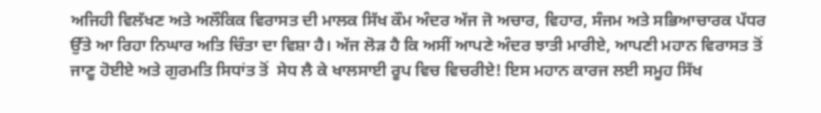ਅਜਿਹੀ ਵਿਲੱਖਣ ਅਤੇ ਅਲੌਕਿਕ ਵਿਰਾਸਤ ਦੀ ਮਾਲਕ ਸਿੱਖ ਕੌਮ ਅੰਦਰ ਅੱਜ ਜੋ ਅਚਾਰ, ਵਿਹਾਰ, ਸੰਜਮ ਅਤੇ ਸਭਿਆਚਾਰਕ ਪੱਧਰ ਉੱਤੇ ਆ ਰਿਹਾ ਨਿਘਾਰ ਅਤਿ ਚਿੰਤਾ ਦਾ ਵਿਸ਼ਾ ਹੈ। ਅੱਜ ਲੋੜ ਹੈ ਕਿ ਅਸੀਂ ਆਪਣੇ ਅੰਦਰ ਝਾਤੀ ਮਾਰੀਏ, ਆਪਣੀ ਮਹਾਨ ਵਿਰਾਸਤ ਤੋਂ ਜਾਣੂ ਹੋਈਏ ਅਤੇ ਗੁਰਮਤਿ ਸਿਧਾਂਤ ਤੋਂ  ਸੇਧ ਲੈ ਕੇ ਖਾਲਸਾਈ ਰੂਪ ਵਿਚ ਵਿਚਰੀਏ! ਇਸ ਮਹਾਨ ਕਾਰਜ ਲਈ ਸਮੂਹ ਸਿੱਖ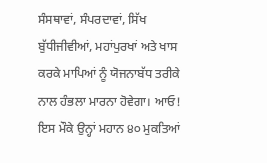ਸੰਸਥਾਵਾਂ, ਸੰਪਰਦਾਵਾਂ, ਸਿੱਖ ਬੁੱਧੀਜੀਵੀਆਂ, ਮਹਾਂਪੁਰਖਾਂ ਅਤੇ ਖਾਸ ਕਰਕੇ ਮਾਪਿਆਂ ਨੂੰ ਯੋਜਨਾਬੱਧ ਤਰੀਕੇ ਨਾਲ ਹੰਭਲਾ ਮਾਰਨਾ ਹੋਵੇਗਾ। ਆਓ! ਇਸ ਮੌਕੇ ਉਨ੍ਹਾਂ ਮਹਾਨ ੪੦ ਮੁਕਤਿਆਂ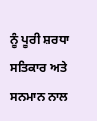ਨੂੰ ਪੂਰੀ ਸ਼ਰਧਾ ਸਤਿਕਾਰ ਅਤੇ ਸਨਮਾਨ ਨਾਲ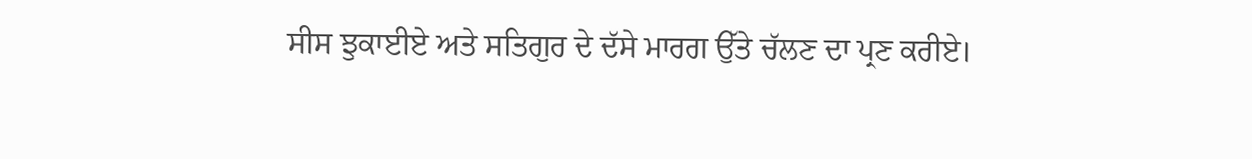ਸੀਸ ਝੁਕਾਈਏ ਅਤੇ ਸਤਿਗੁਰ ਦੇ ਦੱਸੇ ਮਾਰਗ ਉੱਤੇ ਚੱਲਣ ਦਾ ਪ੍ਰਣ ਕਰੀਏ।